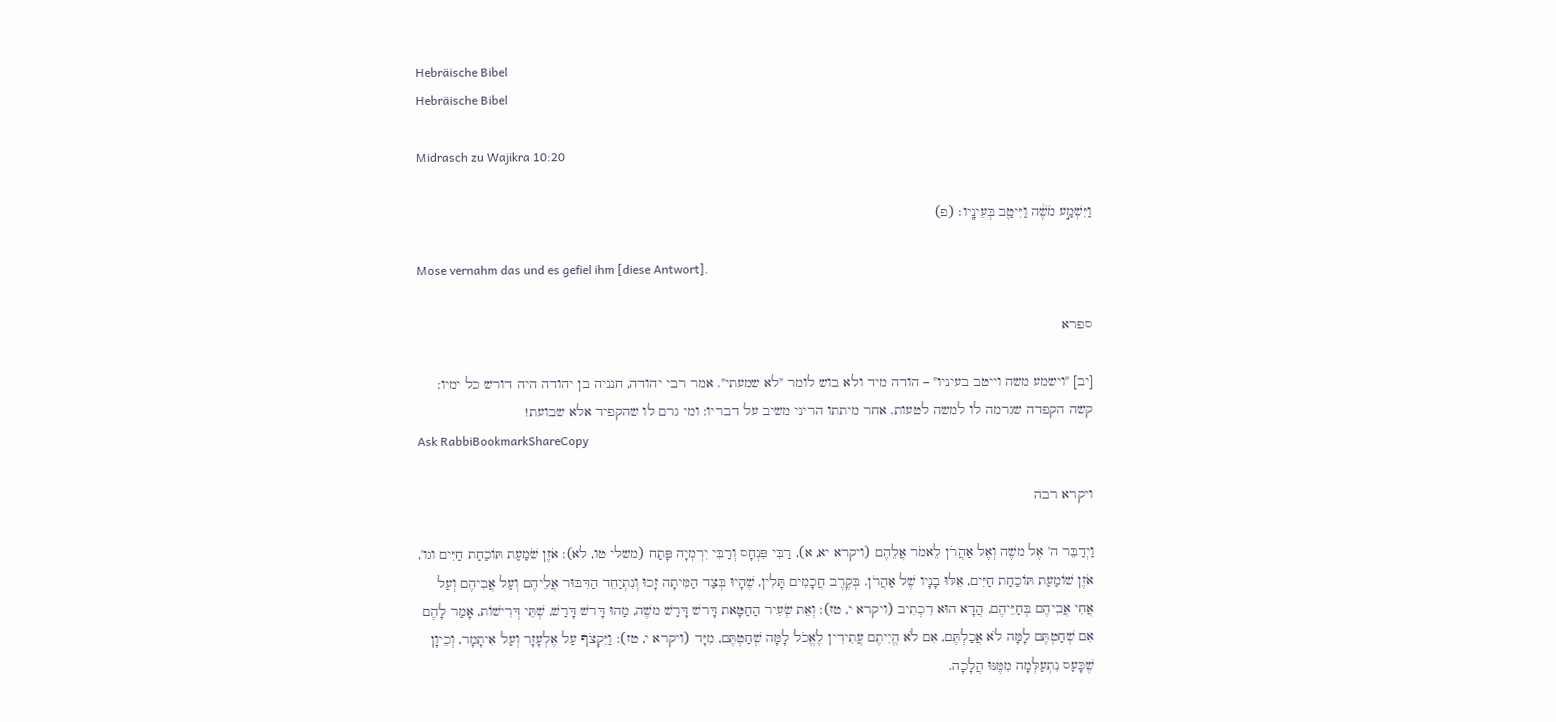Hebräische Bibel
Hebräische Bibel

Midrasch zu Wajikra 10:20

וַיִּשְׁמַ֣ע מֹשֶׁ֔ה וַיִּיטַ֖ב בְּעֵינָֽיו׃ (פ)

Mose vernahm das und es gefiel ihm [diese Antwort].

ספרא

[יב] "וישמע משה וייטב בעיניו" – הודה מיד ולא בוש לומר "לא שמעתי". אמר רבי יהודה, חנניה בן יהודה היה דורש כל ימיו: קשה הקפדה שגרמה לו למשה לטעות. אחר מיתתו הריני משיב על דבריו: ומי גרם לו שהקפיד אלא שבועת!
Ask RabbiBookmarkShareCopy

ויקרא רבה

וַיְדַבֵּר ה' אֶל משֶׁה וְאֶל אַהֲרֹן לֵאמֹר אֲלֵהֶם (ויקרא יא, א), רַבִּי פִּנְחָס וְרַבִּי יִרְמְיָה פָּתַח (משלי טו, לא): אֹזֶן שֹׁמַעַת תּוֹכַחַת חַיִּים וגו', אֹזֶן שׁוֹמַעַת תּוֹכַחַת חַיִּים, אֵלּוּ בָנָיו שֶׁל אַהֲרֹן. בְּקֶרֶב חֲכָמִים תָּלִין, שֶׁהָיוּ בְּצַד הַמִּיתָה זָכוּ וְנִתְיַחֵד הַדִּבּוּר אֲלֵיהֶם וְעַל אֲבִיהֶם וְעַל אֲחִי אֲבִיהֶם בְּחַיֵּיהֶם, הֲדָא הוּא דִכְתִיב (ויקרא י, טז): וְאֵת שְׂעִיר הַחַטָּאת דָּרשׁ דָּרַשׁ משֶׁה, מַהוּ דָּרשׁ דָּרַשׁ, שְׁתֵּי דְּרִישׁוֹת, אָמַר לָהֶם אִם שְׁחַטְתֶּם לָמָּה לֹא אֲכַלְתֶּם, אִם לֹא הֱיִיתֶם עֲתִידִין לֶאֱכֹל לָמָּה שְׁחַטְתֶּם, מִיָּד (ויקרא י, טז): וַיִּקְצֹף עַל אֶלְעָזָר וְעַל אִיתָמָר, וְכֵיוָן שֶׁכָּעַס נִתְעַלְּמָה מִמֶּנּוּ הֲלָכָה.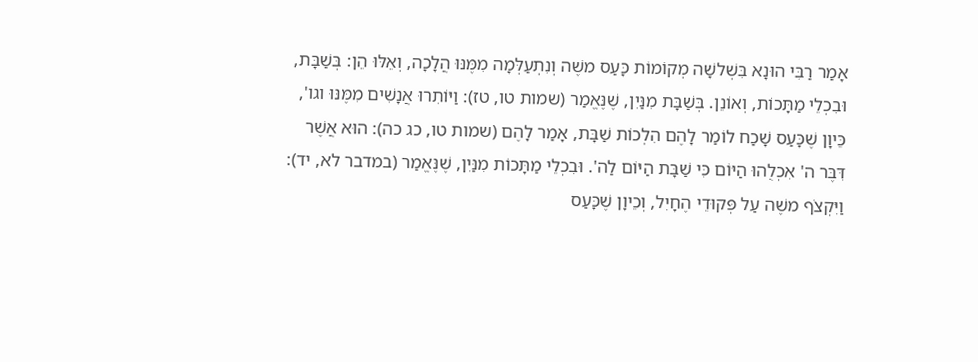אָמַר רַבִּי הוּנָא בִּשְׁלשָׁה מְקוֹמוֹת כָּעַס משֶׁה וְנִתְעַלְּמָה מִמֶּנּוּ הֲלָכָה, וְאֵלּוּ הֵן: בְּשַׁבָּת, וּבִכְלֵי מַתָּכוֹת, וְאוֹנֵן. בְּשַׁבָּת מִנַּיִן, שֶׁנֶּאֱמַר (שמות טו, טז): וַיּוֹתִרוּ אֲנָשִׁים מִמֶּנּוּ וגו', כֵּיוָן שֶׁכָּעַס שָׁכַח לוֹמַר לָהֶם הִלְכוֹת שַׁבָּת, אָמַר לָהֶם (שמות טו, כג כה): הוּא אֲשֶׁר דִּבֶּר ה' אִכְלֻהוּ הַיּוֹם כִּי שַׁבָּת הַיּוֹם לַה'. וּבִכְלֵי מַתָּכוֹת מִנַּיִן, שֶׁנֶּאֱמַר (במדבר לא, יד): וַיִּקְצֹף משֶׁה עַל פְּקוּדֵי הֶחָיִל, וְכֵיוָן שֶׁכָּעַס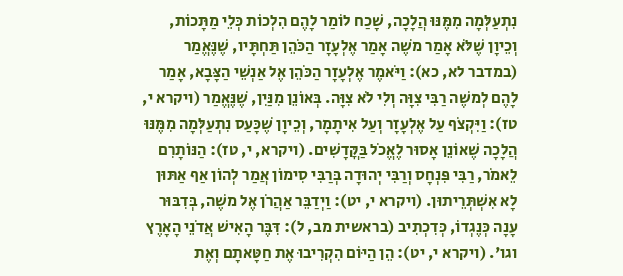נִתְעַלְּמָה מִמֶּנּוּ הֲלָכָה, שָׁכַח לוֹמַר לָהֶם הִלְכוֹת כְּלֵי מַתָּכוֹת, וְכֵיוָן שֶׁלֹּא אָמַר משֶׁה אָמַר אֶלְעָזָר הַכֹּהֵן תַּחְתָּיו, שֶׁנֶּאֱמַר (במדבר לא, כא): וַיֹּאמֶר אֶלְעָזָר הַכֹּהֵן אֶל אַנְשֵׁי הַצָּבָא, אָמַר לָהֶם לְמשֶׁה רַבִּי צִוָּה וְלִי לֹא צִוָּה. בְּאוֹנֵן מִנַּיִן, שֶׁנֶּאֱמַר (ויקרא י, טז): וַיִּקְצֹף עַל אֶלְעָזָר וְעַל אִיתָמָר, וְכֵיוָן שֶׁכָּעַס נִתְעַלְּמָה מִמֶּנּוּ הֲלָכָה שֶׁאוֹנֵן אָסוּר לֶאֱכֹל בַּקֳּדָשִׁים. (ויקרא, י, טז): הַנּוֹתָרִם לֵאמֹר, רַבִּי פִּנְחָס וְרַבִּי יְהוּדָה בְּרַבִּי סִימוֹן אֲמַר לְהוֹן אַף אַתּוּן לָא אִשְׁתְּרֵיתוּן. (ויקרא י, יט): וַיְדַבֵּר אַהֲרֹן אֶל משֶׁה, בְּדִבּוּר עָנָה כְּנֶגְדוֹ, כְּדִכְתִיב (בראשית מב, ל): דִּבֶּר הָאִישׁ אֲדֹנֵי הָאָרֶץ וגו'. (ויקרא י, יט): הֵן הַיּוֹם הִקְרִיבוּ אֶת חַטָּאתָם וְאֶת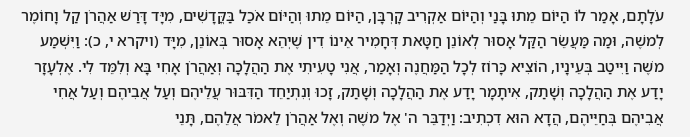עֹלָתָם, אָמַר לוֹ הַיּוֹם מֵתוּ בָּנַי וְהַיּוֹם אַקְרִיב קָרְבָּן, הַיּוֹם מֵתוּ וְהַיּוֹם אֹכַל בַּקֳּדָשִׁים, מִיָּד דָּרַשׁ אַהֲרֹן קַל וָחוֹמֶר לְמשֶׁה, וּמַה מַּעֲשֵׂר הַקַּל אָסוּר לְאוֹנֵן חַטָּאת דְּחָמִיר אֵינוֹ דִין שֶׁיְהֵא אָסוּר בְּאוֹנֵן, מִיָּד (ויקרא י, כ): וַיִּשְׁמַע משֶׁה וַיִּיטַב בְּעֵינָיו, הוֹצִיא כָּרוֹז לְכָל הַמַּחֲנֶה וְאָמַר, אֲנִי טָעִיתִי אֶת הַהֲלָכָה וְאַהֲרֹן אָחִי בָּא וְלִמֵּד לִי. אֶלְעָזָר יָדַע אֶת הַהֲלָכָה וְשָׁתַק, אִיתָמָר יָדַע אֶת הַהֲלָכָה וְשָׁתַק, זָכוּ וְנִתְיַחֵד הַדִּבּוּר עֲלֵיהֶם וְעַל אֲבִיהֶם וְעַל אֲחִי אֲבִיהֶם בְּחַיֵּיהֶם, הֲדָא הוּא דִכְתִיב: וַיְדַבֵּר ה' אֶל משֶׁה וְאֶל אַהֲרֹן לֵאמֹר אֲלֵהֶם, תָּנֵי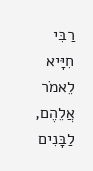רַבִּי חִיָּיא לֵאמֹר אֲלֵהֶם, לַבָּנִים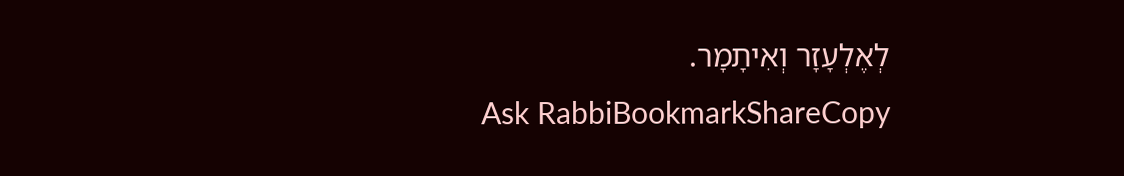לְאֶלְעָזָר וְאִיתָמָר.
Ask RabbiBookmarkShareCopy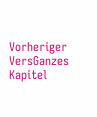Vorheriger VersGanzes Kapitel